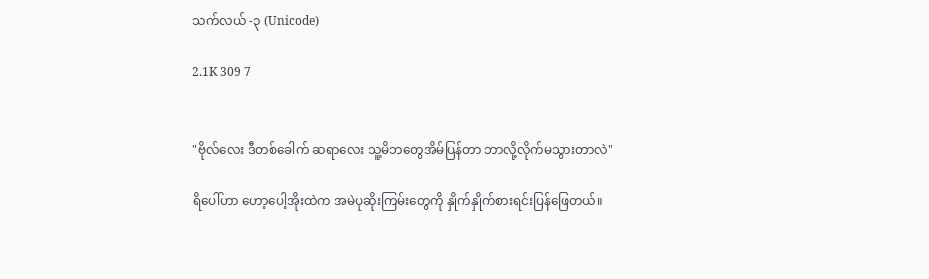သက်လယ် -၃ (Unicode)

2.1K 309 7


"ဗိုလ်လေး ဒီတစ်ခေါက် ဆရာလေး သူ့မိဘတွေအိမ်ပြန်တာ ဘာလို့လိုက်မသွားတာလဲ"

ရိပေါ်ဟာ ဟော့ပေါ့အိုးထဲက အမဲပုဆိုးကြမ်းတွေကို နှိုက်နှိုက်စားရင်းပြန်ဖြေတယ်။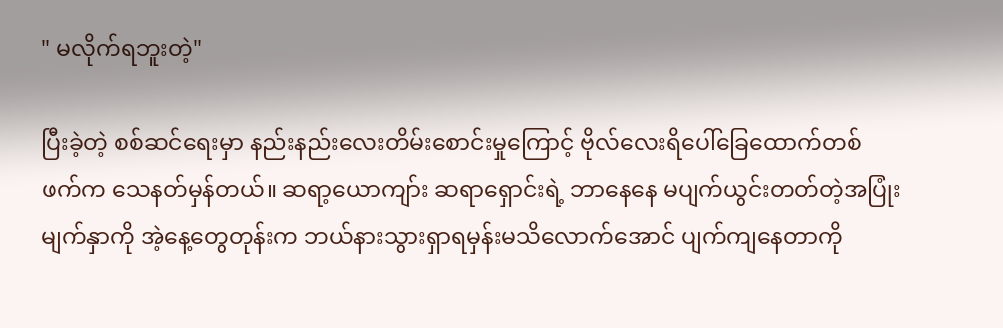" မလိုက်ရဘူးတဲ့"

ပြီးခဲ့တဲ့ စစ်ဆင်ရေးမှာ နည်းနည်းလေးတိမ်းစောင်းမှုကြောင့် ဗိုလ်လေးရိပေါ်ခြေထောက်တစ်ဖက်က သေနတ်မှန်တယ်။ ဆရာ့ယောကျာ်း ဆရာရှောင်းရဲ့ ဘာနေနေ မပျက်ယွင်းတတ်တဲ့အပြုံးမျက်နှာကို အဲ့နေ့တွေတုန်းက ဘယ်နားသွားရှာရမှန်းမသိလောက်အောင် ပျက်ကျနေတာကို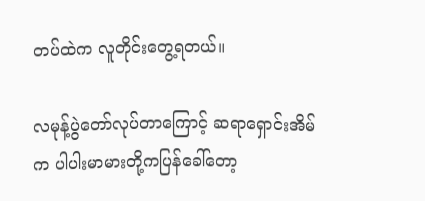တပ်ထဲက လူတိုင်းတွေ့ရတယ်။

လမုန့်ပွဲတော်လုပ်တာကြောင့် ဆရာရှောင်းအိမ်က ပါပါးမာမားတို့ကပြန်ခေါ်တော့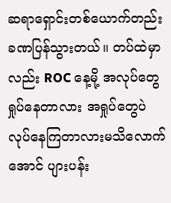ဆရာရှောင်းတစ်ယောက်တည်း ခဏပြန်သွားတယ်။ တပ်ထဲမှာလည်း ROC နေ့မို့ အလုပ်တွေရှုပ်နေတာလား အရှုပ်တွေပဲ လုပ်နေကြတာ‌လားမသိလောက်အောင် ပျားပန်း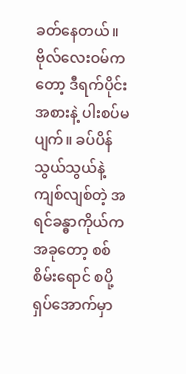ခတ်နေတယ်။ ဗိုလ်လေးဝမ်ကတော့ ဒီရက်ပိုင်း အစားနဲ့ ပါးစပ်မပျက်။ ခပ်ပိန်သွယ်သွယ်နဲ့ ကျစ်လျစ်တဲ့ အရင်ခန္ဓာကိုယ်က အခုတော့ စစ်စိမ်းရောင် စပို့ရှပ်အောက်မှာ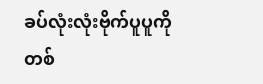ခပ်လုံးလုံးဗိုက်ပူပူကိုတစ်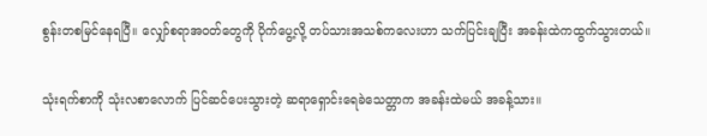စွန်းတစမြင်နေရပြီ။ လျှော်စရာအဝတ်တွေကို ပိုက်ပွေ့လို့ တပ်သားအသစ်ကလေးဟာ သက်ပြင်းချပြီး အခန်းထဲကထွက်သွားတယ်။

သုံးရက်စာကို သုံးလစာလောက် ပြင်ဆင်ပေးသွားတဲ့ ဆရာရှောင်းရေခဲသေတ္တာက အခန်းထဲမယ် အခန့်သား။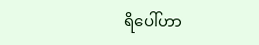ရိပေါ်ဟာ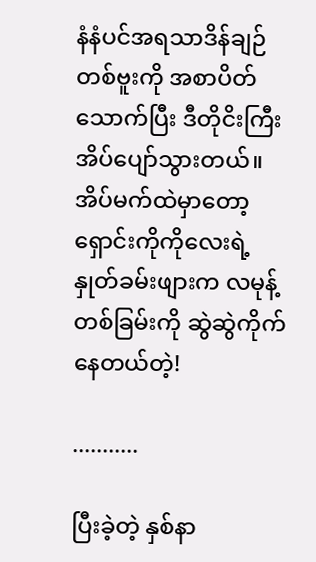နံနံပင်အရသာဒိန်ချဉ်တစ်ဗူးကို အစာပိတ်သောက်ပြီး ဒီတိုငိးကြီးအိပ်ပျော်သွားတယ်။ အိပ်မက်ထဲမှာ‌တော့ ရှောင်းကိုကို‌လေးရဲ့ နှုတ်ခမ်းဖျားက လမုန့်တစ်ခြမ်းကို ဆွဲဆွဲကိုက်နေတယ်တဲ့!

...........

ပြီးခဲ့တဲ့ နှစ်နာ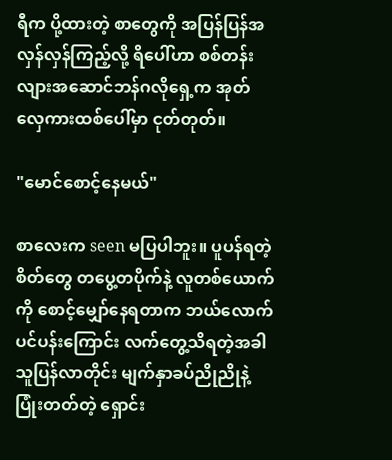ရီက ပို့ထားတဲ့ စာတွေကို အပြန်ပြန်အလှန်လှန်ကြည့်လို့ ရိပေါ်ဟာ စစ်တန်းလျားအဆောင်ဘန်ဂလိုရှေ့က အုတ်လှေကားထစ်ပေါ်မှာ ငုတ်တုတ်။

"မောင်စောင့်နေမယ်"

စာလေးက seen မပြပါဘူး။ ပူပန်ရတဲ့စိတ်တွေ တပွေ့တပိုက်နဲ့ လူတစ်ယောက်ကို စောင့်မျှော်နေရတာက ဘယ်လောက်ပင်ပန်းကြောင်း လက်တွေ့သိရတဲ့အခါ သူပြန်လာတိုင်း မျက်နှာခပ်ညိုညိုနဲ့ ပြုံးတတ်တဲ့ ရှောင်း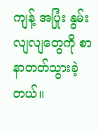ကျန့် အပြုံး နွမ်းလျလျတွေကို စာနာတတ်သွားခဲ့တယ်။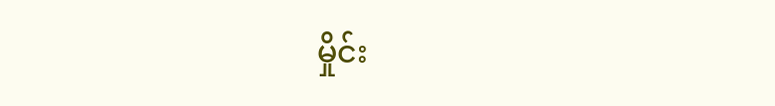မှိုင်း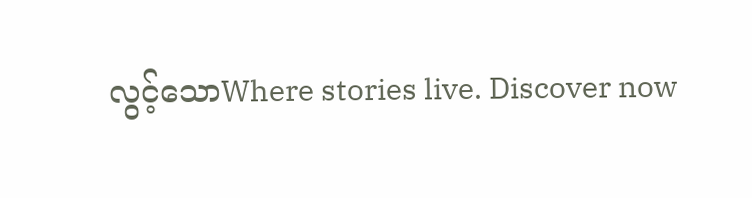လွင့်သောWhere stories live. Discover now